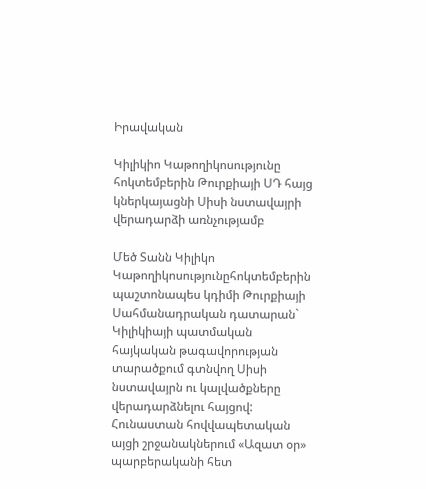Իրավական

Կիլիկիո Կաթողիկոսությունը հոկտեմբերին Թուրքիայի ՍԴ հայց կներկայացնի Սիսի նստավայրի վերադարձի առնչությամբ

Մեծ Տանն Կիլիկո Կաթողիկոսությունըհոկտեմբերին պաշտոնապես կդիմի Թուրքիայի Սահմանադրական դատարան` Կիլիկիայի պատմական հայկական թագավորության տարածքում գտնվող Սիսի նստավայրն ու կալվածքները վերադարձնելու հայցով: Հունաստան հովվապետական այցի շրջանակներում «Ազատ օր» պարբերականի հետ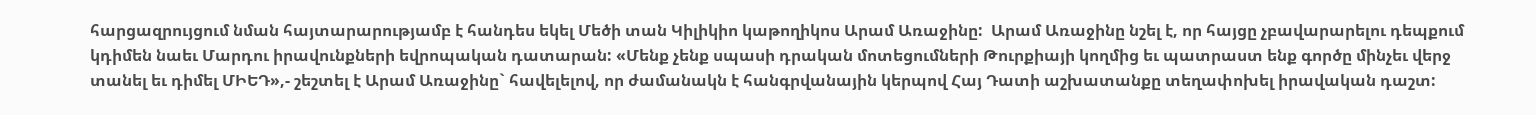հարցազրույցում նման հայտարարությամբ է հանդես եկել Մեծի տան Կիլիկիո կաթողիկոս Արամ Առաջինը:  Արամ Առաջինը նշել է, որ հայցը չբավարարելու դեպքում կդիմեն նաեւ Մարդու իրավունքների եվրոպական դատարան: «Մենք չենք սպասի դրական մոտեցումների Թուրքիայի կողմից եւ պատրաստ ենք գործը մինչեւ վերջ տանել եւ դիմել ՄԻԵԴ»,- շեշտել է Արամ Առաջինը` հավելելով, որ ժամանակն է հանգրվանային կերպով Հայ Դատի աշխատանքը տեղափոխել իրավական դաշտ: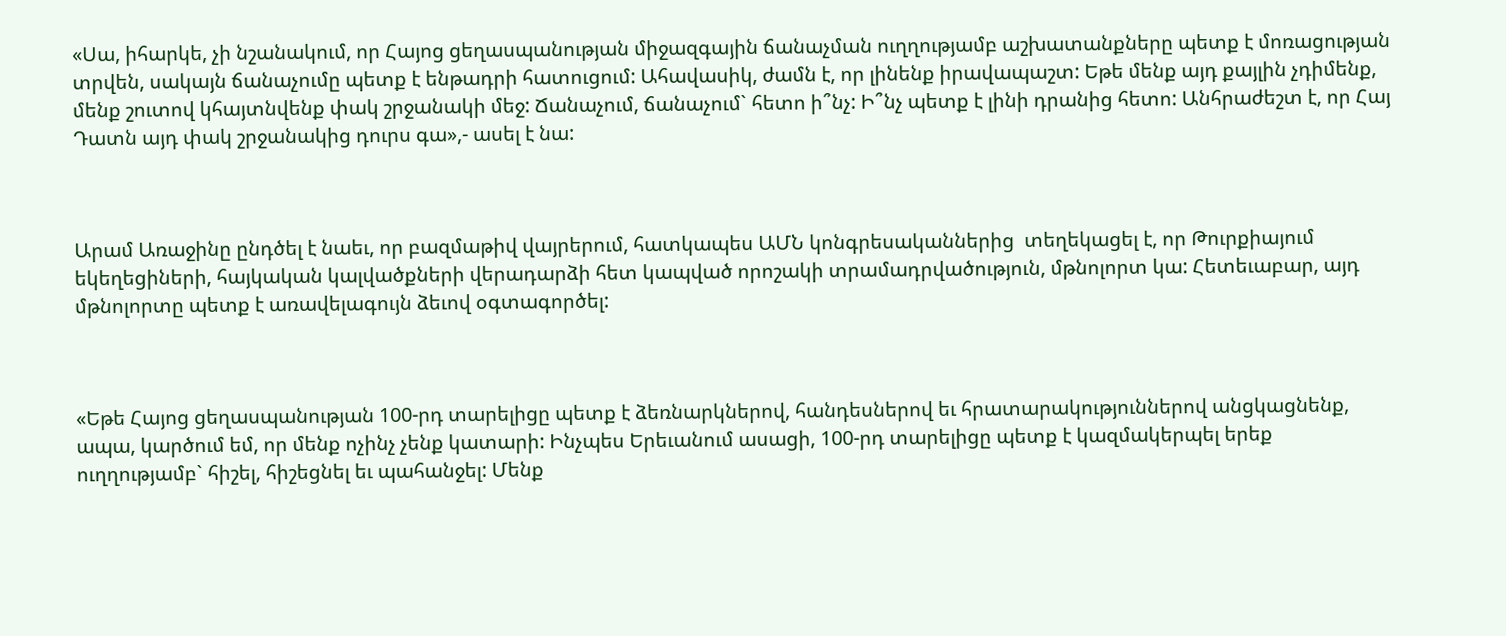«Սա, իհարկե, չի նշանակում, որ Հայոց ցեղասպանության միջազգային ճանաչման ուղղությամբ աշխատանքները պետք է մոռացության տրվեն, սակայն ճանաչումը պետք է ենթադրի հատուցում: Ահավասիկ, ժամն է, որ լինենք իրավապաշտ: Եթե մենք այդ քայլին չդիմենք, մենք շուտով կհայտնվենք փակ շրջանակի մեջ: Ճանաչում, ճանաչում` հետո ի՞նչ: Ի՞նչ պետք է լինի դրանից հետո: Անհրաժեշտ է, որ Հայ Դատն այդ փակ շրջանակից դուրս գա»,- ասել է նա:



Արամ Առաջինը ընդծել է նաեւ, որ բազմաթիվ վայրերում, հատկապես ԱՄՆ կոնգրեսականներից  տեղեկացել է, որ Թուրքիայում եկեղեցիների, հայկական կալվածքների վերադարձի հետ կապված որոշակի տրամադրվածություն, մթնոլորտ կա: Հետեւաբար, այդ մթնոլորտը պետք է առավելագույն ձեւով օգտագործել:



«Եթե Հայոց ցեղասպանության 100-րդ տարելիցը պետք է ձեռնարկներով, հանդեսներով եւ հրատարակություններով անցկացնենք, ապա, կարծում եմ, որ մենք ոչինչ չենք կատարի: Ինչպես Երեւանում ասացի, 100-րդ տարելիցը պետք է կազմակերպել երեք ուղղությամբ` հիշել, հիշեցնել եւ պահանջել: Մենք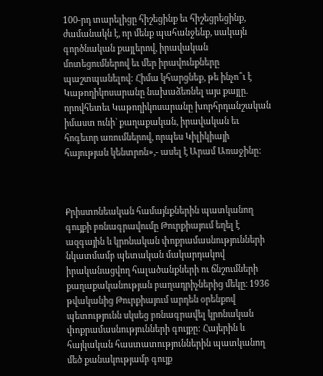100-րդ տարելիցը հիշեցինք եւ հիշեցրեցինք, ժամանակն է, որ մենք պահանջենք, սակայն գործնական քայլերով, իրավական մոտեցումներով եւ մեր իրավունքները պաշտպանելով: Հիմա կհարցնեք, թե ինչո՞ւ է Կաթողիկոսարանը նախաձեռնել այս քայլը. որովհետեւ Կաթողիկոսարանը խորհրդանշական իմաստ ունի` քաղաքական, իրավական եւ հոգեւոր առումներով, որպես Կիլիկիայի հայության կենտրոն»,- ասել է Արամ Առաջինը:



Քրիստոնեական համայնքներին պատկանող գույքի բռնագրավումը Թուրքիայում եղել է ազգային և կրոնական փոքրամասնությունների նկատմամբ պետական մակարդակով իրականացվող հալածանքների ու ճնշումների քաղաքականության բաղադրիչներից մեկը։ 1936 թվականից Թուրքիայում արդեն օրենքով պետությունն սկսեց բռնագրավել կրոնական փոքրամասնությունների գույքը: Հայերին և հայկական հաստատություններին պատկանող մեծ քանակությամբ գույք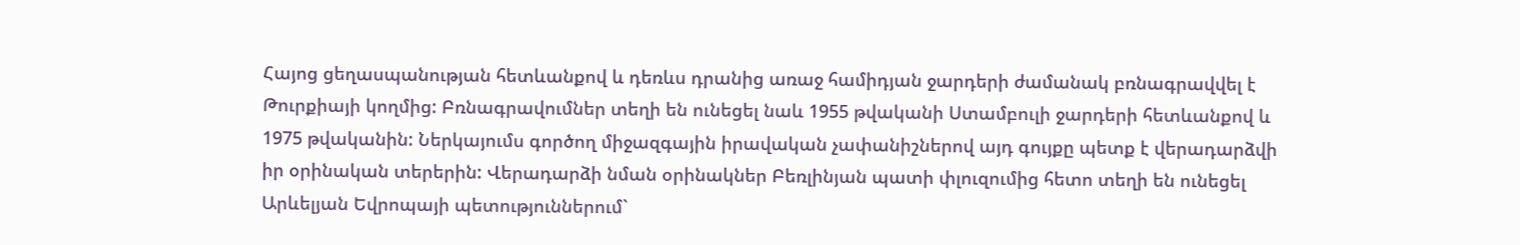Հայոց ցեղասպանության հետևանքով և դեռևս դրանից առաջ համիդյան ջարդերի ժամանակ բռնագրավվել է Թուրքիայի կողմից: Բռնագրավումներ տեղի են ունեցել նաև 1955 թվականի Ստամբուլի ջարդերի հետևանքով և 1975 թվականին: Ներկայումս գործող միջազգային իրավական չափանիշներով այդ գույքը պետք է վերադարձվի իր օրինական տերերին: Վերադարձի նման օրինակներ Բեռլինյան պատի փլուզումից հետո տեղի են ունեցել Արևելյան Եվրոպայի պետություններում`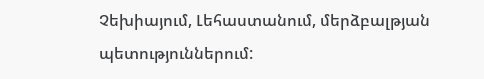Չեխիայում, Լեհաստանում, մերձբալթյան պետություններում: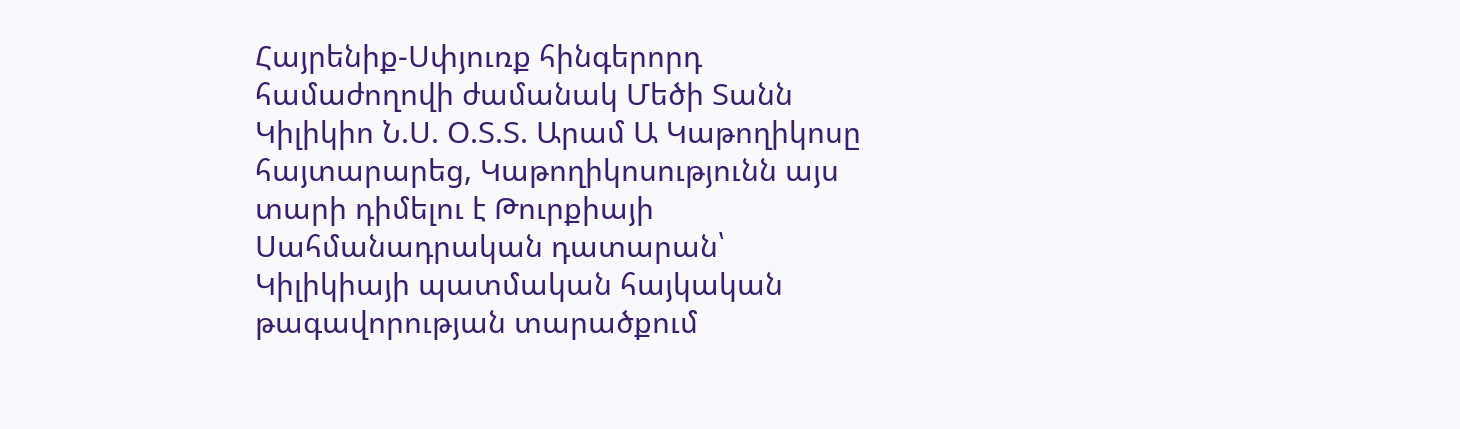Հայրենիք-Սփյուռք հինգերորդ համաժողովի ժամանակ Մեծի Տանն Կիլիկիո Ն.Ս. Օ.Տ.Տ. Արամ Ա Կաթողիկոսը հայտարարեց, Կաթողիկոսությունն այս տարի դիմելու է Թուրքիայի Սահմանադրական դատարան՝ Կիլիկիայի պատմական հայկական թագավորության տարածքում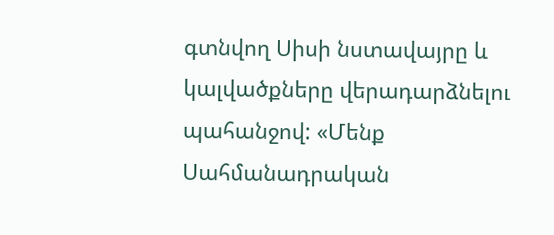գտնվող Սիսի նստավայրը և կալվածքները վերադարձնելու պահանջով: «Մենք Սահմանադրական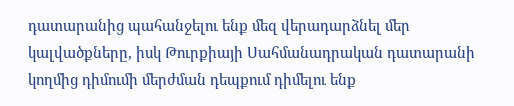դատարանից պահանջելու ենք մեզ վերադարձնել մեր կալվածքները, իսկ Թուրքիայի Սահմանադրական դատարանի կողմից դիմումի մերժման դեպքում դիմելու ենք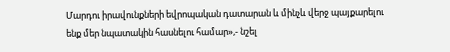Մարդու իրավունքների եվրոպական դատարան և մինչև վերջ պայքարելու ենք մեր նպատակին հասնելու համար»,- նշել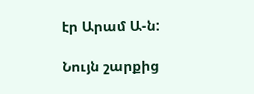էր Արամ Ա-ն:

Նույն շարքից